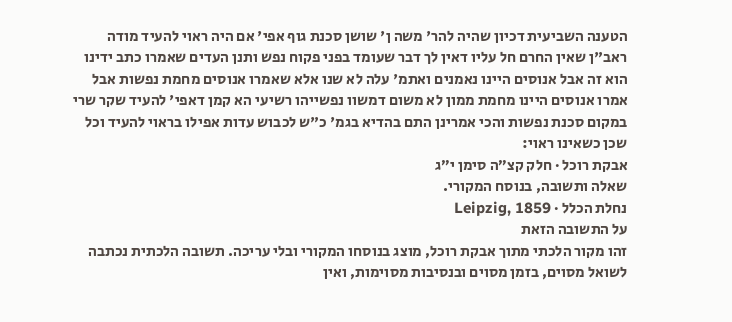הטענה השביעית דכיון שהיה להר' משה ן' שושן סכנת גוף אפי' אם היה ראוי להעיד מודה ראב"ן שאין החרם חל עליו דאין לך דבר שעומד בפני פקוח נפש ותנן העדים שאמרו כתב ידינו הוא זה אבל אנוסים היינו נאמנים ואתמ' עלה לא שנו אלא שאמרו אנוסים מחמת נפשות אבל אמרו אנוסים היינו מחמת ממון לא משום דמשוו נפשייהו רשיעי הא קמן דאפי' להעיד שקר שרי במקום סכנת נפשות והכי אמרינן התם בהדיא בגמ' כ"ש לכבוש עדות אפילו בראוי להעיד וכל שכן כשאינו ראוי:
אבקת רוכל · חלק קצ״ה סימן י״ג
שאלה ותשובה, בנוסח המקורי.
נחלת הכלל · Leipzig, 1859
על התשובה הזאת
זהו מקור הלכתי מתוך אבקת רוכל, מוצג בנוסחו המקורי ובלי עריכה. תשובה הלכתית נכתבה לשואל מסוים, בזמן מסוים ובנסיבות מסוימות, ואין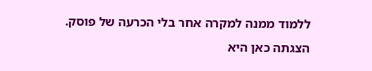ללמוד ממנה למקרה אחר בלי הכרעה של פוסק. הצגתה כאן היא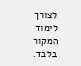לצורך לימוד המקור בלבד.